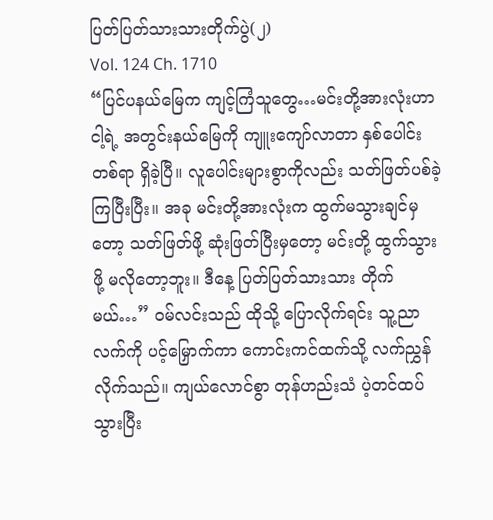ပြတ်ပြတ်သားသားတိုက်ပွဲ(၂)
Vol. 124 Ch. 1710
“ပြင်ပနယ်မြေက ကျင့်ကြံသူတွေ…မင်းတို့အားလုံးဟာ ငါ့ရဲ့ အတွင်းနယ်မြေကို ကျူးကျော်လာတာ နှစ်ပေါင်းတစ်ရာ ရှိခဲ့ပြီ။ လူပေါင်းများစွာကိုလည်း သတ်ဖြတ်ပစ်ခဲ့ကြပြီးပြီး။ အခု မင်းတို့အားလုံးက ထွက်မသွားချင်မှတော့ သတ်ဖြတ်ဖို့ ဆုံးဖြတ်ပြီးမှတော့ မင်းတို့ ထွက်သွားဖို့ မလိုတော့ဘူး။ ဒီနေ့ ပြတ်ပြတ်သားသား တိုက်မယ်…” ဝမ်လင်းသည် ထိုသို့ ပြောလိုက်ရင်း သူ့ညာလက်ကို ပင့်မြှောက်ကာ ကောင်းကင်ထက်သို့ လက်ညွှန်လိုက်သည်။ ကျယ်လောင်စွာ တုန်ဟည်းသံ ပဲ့တင်ထပ်သွားပြီး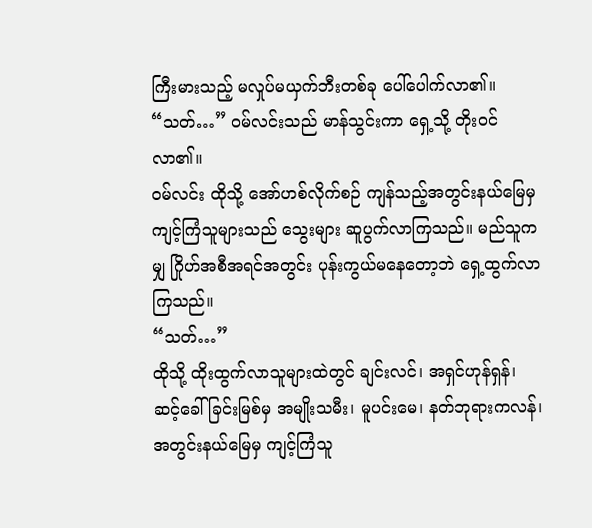ကြီးမားသည့် မလှုပ်မယှက်ဘီးတစ်ခု ပေါ်ပေါက်လာ၏။
“သတ်…” ဝမ်လင်းသည် မာန်သွင်းကာ ရှေ့သို့ တိုးဝင်လာ၏။
ဝမ်လင်း ထိုသို့ အော်ဟစ်လိုက်စဉ် ကျန်သည့်အတွင်းနယ်မြေမှ ကျင့်ကြံသူများသည် သွေးများ ဆူပွက်လာကြသည်။ မည်သူကမျှ ဂြိုဟ်အစီအရင်အတွင်း ပုန်းကွယ်မနေတော့ဘဲ ရှေ့ထွက်လာကြသည်။
“သတ်…”
ထိုသို့ ထိုးထွက်လာသူများထဲတွင် ချင်းလင်၊ အရှင်ဟုန်ရှန်၊ ဆင့်ခေါ်ခြင်းမြစ်မှ အမျိုးသမီး၊ မူပင်းမေ၊ နတ်ဘုရားကလန်၊ အတွင်းနယ်မြေမှ ကျင့်ကြံသူ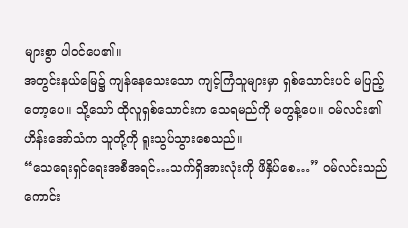များစွာ ပါဝင်ပေ၏။
အတွင်းနယ်မြေ၌ ကျန်နေသေးသော ကျင့်ကြံသူများမှာ ရှစ်သောင်းပင် မပြည့်တော့ပေ။ သို့သော် ထိုလူရှစ်သောင်းက သေရမည်ကို မတွန့်ပေ။ ဝမ်လင်း၏ ဟိန်းအော်သံက သူတို့ကို ရူးသွပ်သွားစေသည်။
“သေရေးရှင်ရေးအစီအရင်…သက်ရှိအားလုံးကို ဖိနှိပ်စေ…” ဝမ်လင်းသည် ကောင်း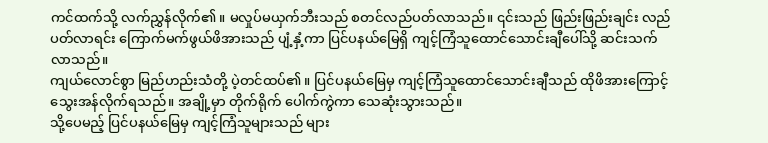ကင်ထက်သို့ လက်ညွှန်လိုက်၏။ မလှုပ်မယှက်ဘီးသည် စတင်လည်ပတ်လာသည်။ ၎င်းသည် ဖြည်းဖြည်းချင်း လည်ပတ်လာရင်း ကြောက်မက်ဖွယ်ဖိအားသည် ပျံ့နှံ့ကာ ပြင်ပနယ်မြေရှိ ကျင့်ကြံသူထောင်သောင်းချီပေါ်သို့ ဆင်းသက်လာသည်။
ကျယ်လောင်စွာ မြည်ဟည်းသံတို့ ပဲ့တင်ထပ်၏။ ပြင်ပနယ်မြေမှ ကျင့်ကြံသူထောင်သောင်းချီသည် ထိုဖိအားကြောင့် သွေးအန်လိုက်ရသည်။ အချို့မှာ တိုက်ရိုက် ပေါက်ကွဲကာ သေဆုံးသွားသည်။
သို့ပေမည့် ပြင်ပနယ်မြေမှ ကျင့်ကြံသူများသည် များ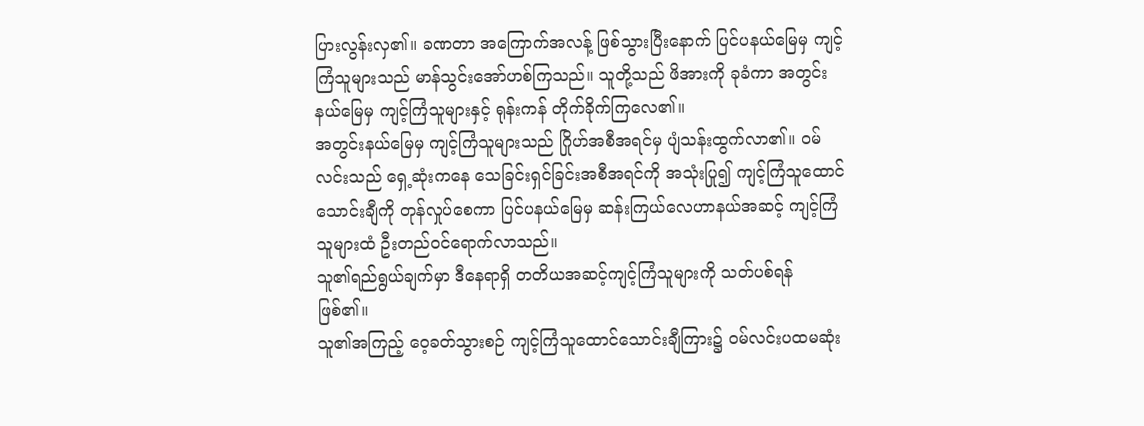ပြားလွန်းလှ၏။ ခဏတာ အကြောက်အလန့် ဖြစ်သွားပြီးနောက် ပြင်ပနယ်မြေမှ ကျင့်ကြံသူများသည် မာန်သွင်းအော်ဟစ်ကြသည်။ သူတို့သည် ဖိအားကို ခုခံကာ အတွင်းနယ်မြေမှ ကျင့်ကြံသူများနှင့် ရုန်းကန် တိုက်ခိုက်ကြလေ၏။
အတွင်းနယ်မြေမှ ကျင့်ကြံသူများသည် ဂြိုဟ်အစီအရင်မှ ပျံသန်းထွက်လာ၏။ ဝမ်လင်းသည် ရှေ့ဆုံးကနေ သေခြင်းရှင်ခြင်းအစီအရင်ကို အသုံးပြု၍ ကျင့်ကြံသူထောင်သောင်းချီကို တုန်လှုပ်စေကာ ပြင်ပနယ်မြေမှ ဆန်းကြယ်လေဟာနယ်အဆင့် ကျင့်ကြံသူများထံ ဦးတည်ဝင်ရောက်လာသည်။
သူ၏ရည်ရွယ်ချက်မှာ ဒီနေရာရှိ တတိယအဆင့်ကျင့်ကြံသူများကို သတ်ပစ်ရန် ဖြစ်၏။
သူ၏အကြည့် ဝေ့ခတ်သွားစဉ် ကျင့်ကြံသူထောင်သောင်းချီကြား၌ ဝမ်လင်းပထမဆုံး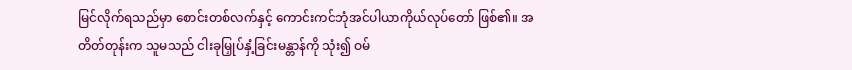မြင်လိုက်ရသည်မှာ စောင်းတစ်လက်နှင့် ကောင်းကင်ဘုံအင်ပါယာကိုယ်လုပ်တော် ဖြစ်၏။ အတိတ်တုန်းက သူမသည် ငါးခုမြှုပ်နှံ့ခြင်းမန္တာန်ကို သုံး၍ ဝမ်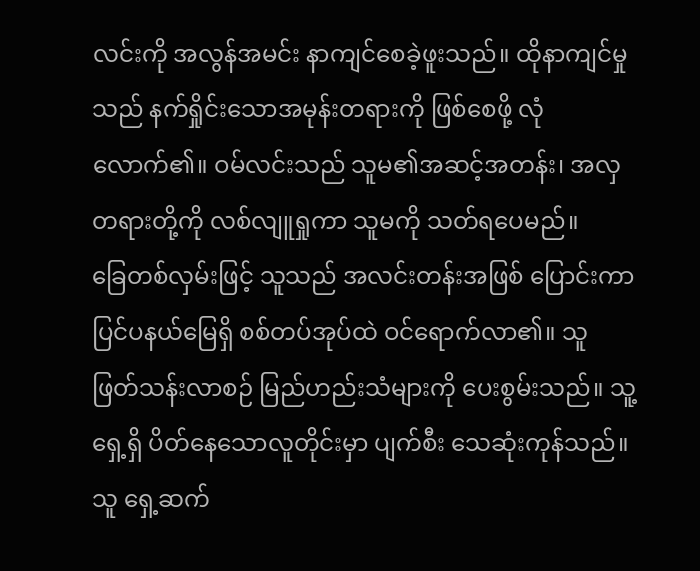လင်းကို အလွန်အမင်း နာကျင်စေခဲ့ဖူးသည်။ ထိုနာကျင်မှုသည် နက်ရှိုင်းသောအမုန်းတရားကို ဖြစ်စေဖို့ လုံလောက်၏။ ဝမ်လင်းသည် သူမ၏အဆင့်အတန်း၊ အလှတရားတို့ကို လစ်လျူရှုကာ သူမကို သတ်ရပေမည်။
ခြေတစ်လှမ်းဖြင့် သူသည် အလင်းတန်းအဖြစ် ပြောင်းကာ ပြင်ပနယ်မြေရှိ စစ်တပ်အုပ်ထဲ ဝင်ရောက်လာ၏။ သူ ဖြတ်သန်းလာစဉ် မြည်ဟည်းသံများကို ပေးစွမ်းသည်။ သူ့ ရှေ့ရှိ ပိတ်နေသောလူတိုင်းမှာ ပျက်စီး သေဆုံးကုန်သည်။ သူ ရှေ့ဆက်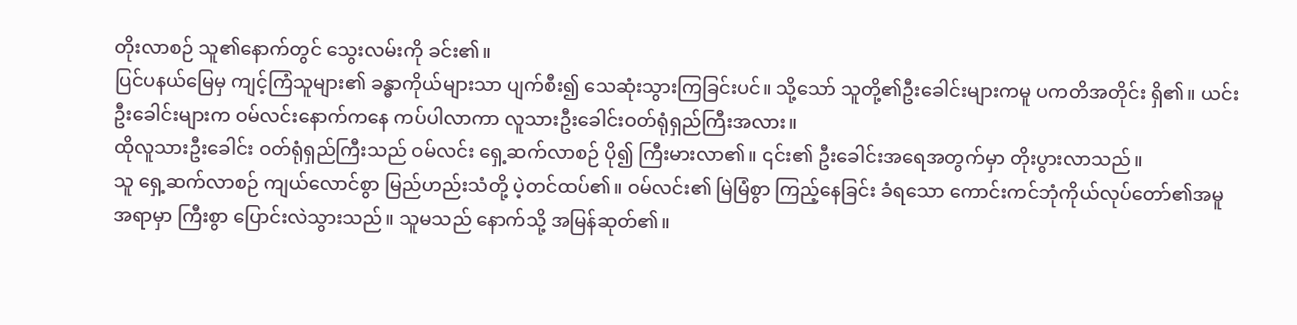တိုးလာစဉ် သူ၏နောက်တွင် သွေးလမ်းကို ခင်း၏။
ပြင်ပနယ်မြေမှ ကျင့်ကြံသူများ၏ ခန္ဓာကိုယ်များသာ ပျက်စီး၍ သေဆုံးသွားကြခြင်းပင်။ သို့သော် သူတို့၏ဦးခေါင်းများကမူ ပကတိအတိုင်း ရှိ၏။ ယင်းဦးခေါင်းများက ဝမ်လင်းနောက်ကနေ ကပ်ပါလာကာ လူသားဦးခေါင်းဝတ်ရုံရှည်ကြီးအလား။
ထိုလူသားဦးခေါင်း ဝတ်ရုံရှည်ကြီးသည် ဝမ်လင်း ရှေ့ဆက်လာစဉ် ပို၍ ကြီးမားလာ၏။ ၎င်း၏ ဦးခေါင်းအရေအတွက်မှာ တိုးပွားလာသည်။
သူ ရှေ့ဆက်လာစဉ် ကျယ်လောင်စွာ မြည်ဟည်းသံတို့ ပဲ့တင်ထပ်၏။ ဝမ်လင်း၏ မြဲမြံစွာ ကြည့်နေခြင်း ခံရသော ကောင်းကင်ဘုံကိုယ်လုပ်တော်၏အမူအရာမှာ ကြီးစွာ ပြောင်းလဲသွားသည်။ သူမသည် နောက်သို့ အမြန်ဆုတ်၏။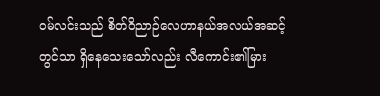ဝမ်လင်းသည် စိတ်ဝိညာဉ်လေဟာနယ်အလယ်အဆင့်တွင်သာ ရှိနေသေးသော်လည်း လီကောင်း၏မြား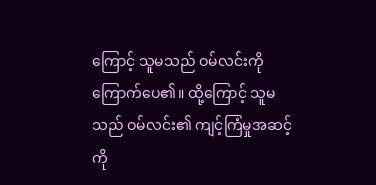ကြောင့် သူမသည် ဝမ်လင်းကို ကြောက်ပေ၏။ ထို့ကြောင့် သူမသည် ဝမ်လင်း၏ ကျင့်ကြံမှုအဆင့်ကို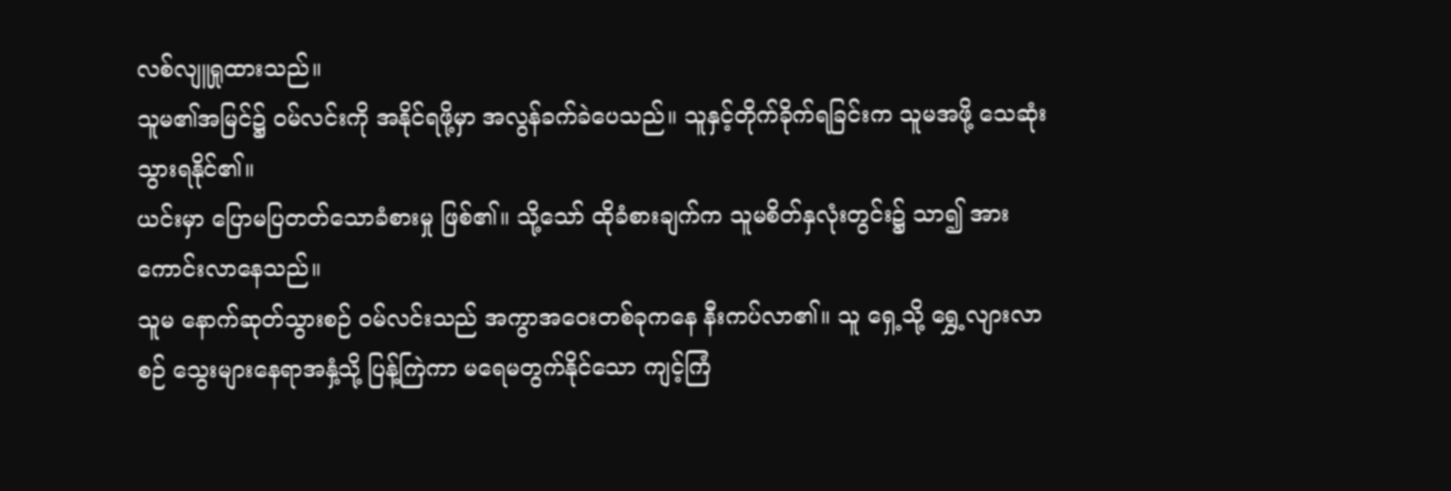လစ်လျူရှုထားသည်။
သူမ၏အမြင်၌ ဝမ်လင်းကို အနိုင်ရဖို့မှာ အလွန်ခက်ခဲပေသည်။ သူနှင့်တိုက်ခိုက်ရခြင်းက သူမအဖို့ သေဆုံးသွားရနိုင်၏။
ယင်းမှာ ပြောမပြတတ်သောခံစားမှု ဖြစ်၏။ သို့သော် ထိုခံစားချက်က သူမစိတ်နှလုံးတွင်း၌ သာ၍ အားကောင်းလာနေသည်။
သူမ နောက်ဆုတ်သွားစဉ် ဝမ်လင်းသည် အကွာအဝေးတစ်ခုကနေ နီးကပ်လာ၏။ သူ ရှေ့သို့ ရွှေ့လျားလာစဉ် သွေးများနေရာအနှံ့သို့ ပြန့်ကြဲကာ မရေမတွက်နိုင်သော ကျင့်ကြံ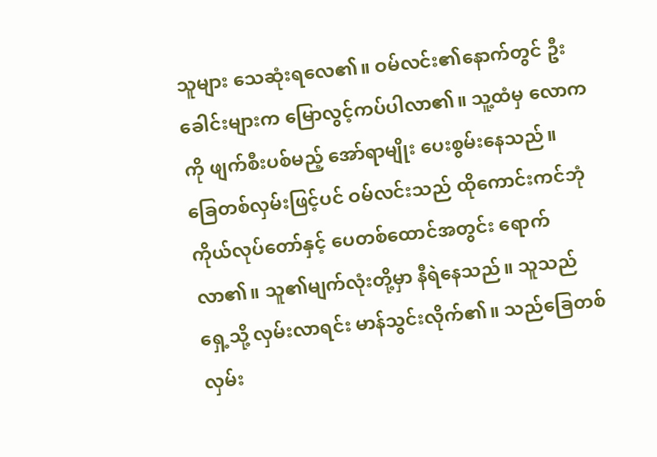သူများ သေဆုံးရလေ၏။ ဝမ်လင်း၏နောက်တွင် ဦးခေါင်းများက မြောလွင့်ကပ်ပါလာ၏။ သူ့ထံမှ လောကကို ဖျက်စီးပစ်မည့် အော်ရာမျိုး ပေးစွမ်းနေသည်။
ခြေတစ်လှမ်းဖြင့်ပင် ဝမ်လင်းသည် ထိုကောင်းကင်ဘုံကိုယ်လုပ်တော်နှင့် ပေတစ်ထောင်အတွင်း ရောက်လာ၏။ သူ၏မျက်လုံးတို့မှာ နီရဲနေသည်။ သူသည် ရှေ့သို့ လှမ်းလာရင်း မာန်သွင်းလိုက်၏။ သည်ခြေတစ်လှမ်း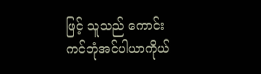ဖြင့် သူသည် ကောင်းကင်ဘုံအင်ပါယာကိုယ်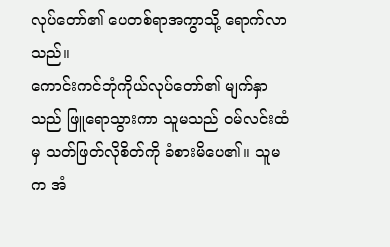လုပ်တော်၏ ပေတစ်ရာအကွာသို့ ရောက်လာသည်။
ကောင်းကင်ဘုံကိုယ်လုပ်တော်၏ မျက်နှာသည် ဖြူရောသွားကာ သူမသည် ဝမ်လင်းထံမှ သတ်ဖြတ်လိုစိတ်ကို ခံစားမိပေ၏။ သူမက အံ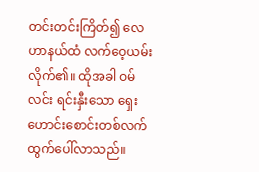တင်းတင်းကြိတ်၍ လေဟာနယ်ထံ လက်ဝေ့ယမ်းလိုက်၏။ ထိုအခါ ဝမ်လင်း ရင်းနှီးသော ရှေးဟောင်းစောင်းတစ်လက် ထွက်ပေါ်လာသည်။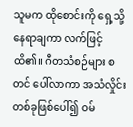သူမက ထိုစောင်းကို ရှေ့သို့ နေရာချကာ လက်ဖြင့် ထိ၏။ ဂီတသံစဉ်များ စတင် ပေါ်လာကာ အသံလှိုင်းတစ်ခုဖြစ်ပေါ်၍ ဝမ်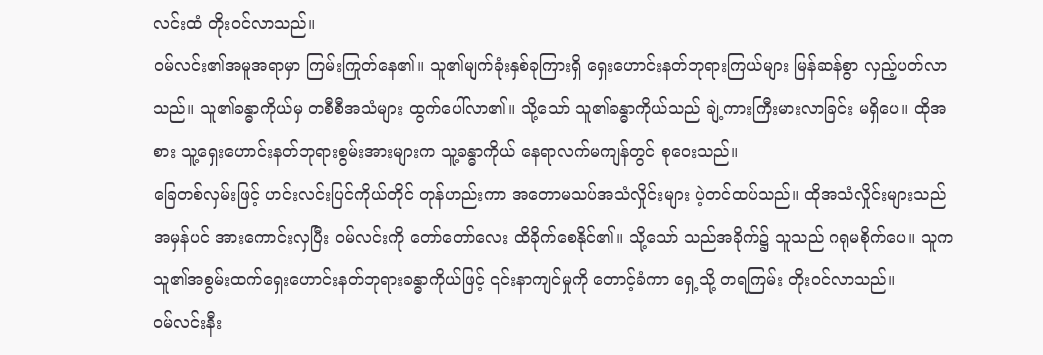လင်းထံ တိုးဝင်လာသည်။
ဝမ်လင်း၏အမူအရာမှာ ကြမ်းကြုတ်နေ၏။ သူ၏မျက်ခုံးနှစ်ခုကြားရှိ ရှေးဟောင်းနတ်ဘုရားကြယ်များ မြန်ဆန်စွာ လှည့်ပတ်လာသည်။ သူ၏ခန္ဓာကိုယ်မှ တစီစီအသံများ ထွက်ပေါ်လာ၏။ သို့သော် သူ၏ခန္ဓာကိုယ်သည် ချဲ့ကားကြီးမားလာခြင်း မရှိပေ။ ထိုအစား သူ့ရှေးဟောင်းနတ်ဘုရားစွမ်းအားများက သူ့ခန္ဓာကိုယ် နေရာလက်မကျန်တွင် စုဝေးသည်။
ခြေတစ်လှမ်းဖြင့် ဟင်းလင်းပြင်ကိုယ်တိုင် တုန်ဟည်းကာ အတောမသပ်အသံလှိုင်းများ ပဲ့တင်ထပ်သည်။ ထိုအသံလှိုင်းများသည် အမှန်ပင် အားကောင်းလှပြီး ဝမ်လင်းကို တော်တော်လေး ထိခိုက်စေနိုင်၏။ သို့သော် သည်အခိုက်၌ သူသည် ဂရုမစိုက်ပေ။ သူက သူ၏အစွမ်းထက်ရှေးဟောင်းနတ်ဘုရားခန္ဓာကိုယ်ဖြင့် ၎င်းနာကျင်မှုကို တောင့်ခံကာ ရှေ့သို့ တရကြမ်း တိုးဝင်လာသည်။
ဝမ်လင်းနီး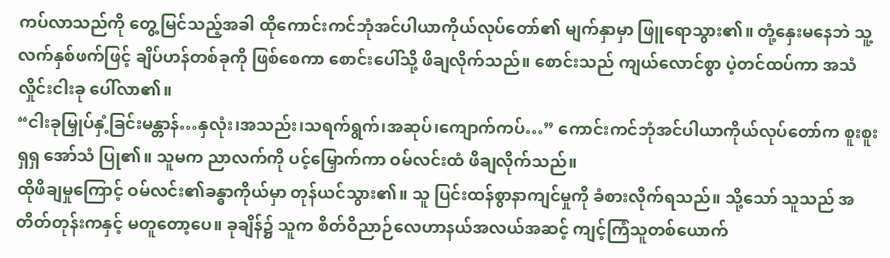ကပ်လာသည်ကို တွေ့မြင်သည့်အခါ ထိုကောင်းကင်ဘုံအင်ပါယာကိုယ်လုပ်တော်၏ မျက်နှာမှာ ဖြူရောသွား၏။ တုံ့နှေးမနေဘဲ သူ့လက်နှစ်ဖက်ဖြင့် ချိပ်ဟန်တစ်ခုကို ဖြစ်စေကာ စောင်းပေါ်သို့ ဖိချလိုက်သည်။ စောင်းသည် ကျယ်လောင်စွာ ပဲ့တင်ထပ်ကာ အသံလှိုင်းငါးခု ပေါ်လာ၏။
“ငါးခုမြှုပ်နှံ့ခြင်းမန္တာန်…နှလုံး၊အသည်း၊သရက်ရွက်၊အဆုပ်၊ကျောက်ကပ်…” ကောင်းကင်ဘုံအင်ပါယာကိုယ်လုပ်တော်က စူးစူးရှရှ အော်သံ ပြု၏။ သူမက ညာလက်ကို ပင့်မြှောက်ကာ ဝမ်လင်းထံ ဖိချလိုက်သည်။
ထိုဖိချမှုကြောင့် ဝမ်လင်း၏ခန္ဓာကိုယ်မှာ တုန်ယင်သွား၏။ သူ ပြင်းထန်စွာနာကျင်မှုကို ခံစားလိုက်ရသည်။ သို့သော် သူသည် အတိတ်တုန်းကနှင့် မတူတော့ပေ။ ခုချိန်၌ သူက စိတ်ဝိညာဉ်လေဟာနယ်အလယ်အဆင့် ကျင့်ကြံသူတစ်ယောက်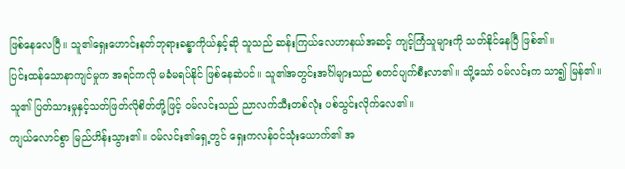ဖြစ်နေလေပြီ။ သူ၏ရှေးဟောင်းနတ်ဘုရားခန္ဓာကိုယ်နှင့်ဆို သူသည် ဆန်းကြယ်လေဟာနယ်အဆင့် ကျင့်ကြံသူများကို သတ်နိုင်နေပြီ ဖြစ်၏။
ပြင်းထန်သောနာကျင်မှုက အရင်ကလို မခံမရပ်နိုင် ဖြစ်နေဆဲပင်။ သူ၏အတွင်းအင်္ဂါများသည် စတင်ပျက်စီးလာ၏။ သို့သော် ဝမ်လင်းက သာ၍ မြန်၏။ သူ၏ ပြတ်သားမှုနှင့်သတ်ဖြတ်လိုစိတ်တို့ဖြင့် ဝမ်လင်းသည် ညာလက်သီးတစ်လုံး ပစ်သွင်းလိုက်လေ၏။
ကျယ်လောင်စွာ မြည်ဟိန်းသွား၏။ ဝမ်လင်း၏ရှေ့တွင် ရှေးကလန်ဝင်သုံးယောက်၏ အ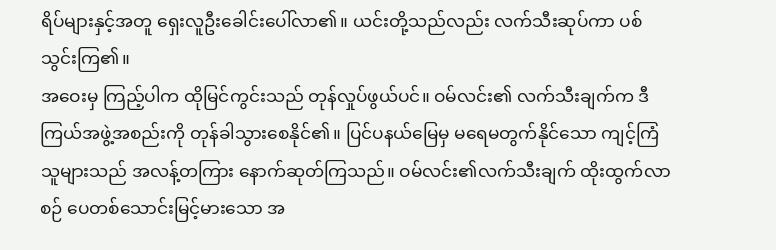ရိပ်များနှင့်အတူ ရှေးလူဦးခေါင်းပေါ်လာ၏။ ယင်းတို့သည်လည်း လက်သီးဆုပ်ကာ ပစ်သွင်းကြ၏။
အဝေးမှ ကြည့်ပါက ထိုမြင်ကွင်းသည် တုန်လှုပ်ဖွယ်ပင်။ ဝမ်လင်း၏ လက်သီးချက်က ဒီကြယ်အဖွဲ့အစည်းကို တုန်ခါသွားစေနိုင်၏။ ပြင်ပနယ်မြေမှ မရေမတွက်နိုင်သော ကျင့်ကြံသူများသည် အလန့်တကြား နောက်ဆုတ်ကြသည်။ ဝမ်လင်း၏လက်သီးချက် ထိုးထွက်လာစဉ် ပေတစ်သောင်းမြင့်မားသော အ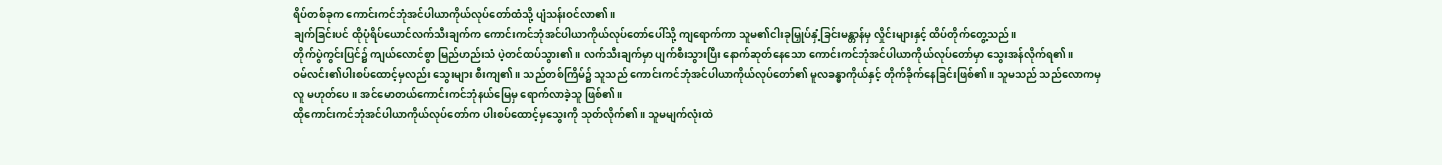ရိပ်တစ်ခုက ကောင်းကင်ဘုံအင်ပါယာကိုယ်လုပ်တော်ထံသို့ ပျံသန်းဝင်လာ၏။
ချက်ခြင်းပင် ထိုပုံရိပ်ယောင်လက်သီးချက်က ကောင်းကင်ဘုံအင်ပါယာကိုယ်လုပ်တော်ပေါ်သို့ ကျရောက်ကာ သူမ၏ငါးခုမြှုပ်နှံ့ခြင်းမန္တာန်မှ လှိုင်းများနှင့် ထိပ်တိုက်တွေ့သည်။
တိုက်ပွဲကွင်းပြင်၌ ကျယ်လောင်စွာ မြည်ဟည်းသံ ပဲ့တင်ထပ်သွား၏။ လက်သီးချက်မှာ ပျက်စီးသွားပြီး နောက်ဆုတ်နေသော ကောင်းကင်ဘုံအင်ပါယာကိုယ်လုပ်တော်မှာ သွေးအန်လိုက်ရ၏။
ဝမ်လင်း၏ပါးစပ်ထောင့်မှလည်း သွေးများ စီးကျ၏။ သည်တစ်ကြိမ်၌ သူသည် ကောင်းကင်ဘုံအင်ပါယာကိုယ်လုပ်တော်၏ မူလခန္ဓာကိုယ်နှင့် တိုက်ခိုက်နေခြင်းဖြစ်၏။ သူမသည် သည်လောကမှလူ မဟုတ်ပေ။ အင်မောတယ်ကောင်းကင်ဘုံနယ်မြေမှ ရောက်လာခဲ့သူ ဖြစ်၏။
ထိုကောင်းကင်ဘုံအင်ပါယာကိုယ်လုပ်တော်က ပါးစပ်ထောင့်မှသွေးကို သုတ်လိုက်၏။ သူမမျက်လုံးထဲ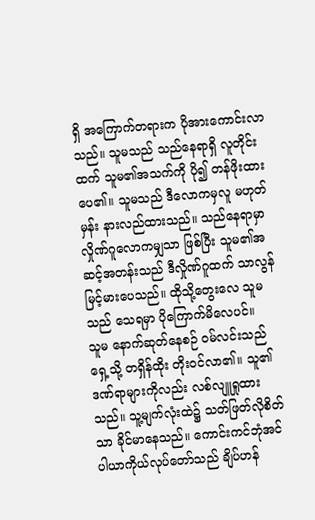ရှိ အကြောက်တရားက ပိုအားကောင်းလာသည်။ သူမသည် သည်နေရာရှိ လူတိုင်းထက် သူမ၏အသက်ကို ပို၍ တန်ဖိုးထားပေ၏။ သူမသည် ဒီလောကမှလူ မဟုတ်မှန်း နားလည်ထားသည်။ သည်နေရာမှာ လှိုဏ်ဂူလောကမျှသာ ဖြစ်ပြီး သူမ၏အဆင့်အတန်းသည် ဒီလှိုဏ်ဂူထက် သာလွန်မြင့်မားပေသည်။ ထိုသို့တွေးလေ သူမသည် သေရမှာ ပိုကြောက်မိလေပင်။
သူမ နောက်ဆုတ်နေစဉ် ဝမ်လင်းသည် ရှေ့သို့ တရှိန်ထိုး တိုးဝင်လာ၏။ သူ၏ဒဏ်ရာများကိုလည်း လစ်လျူရှုထားသည်။ သူ့မျက်လုံးထဲ၌ သတ်ဖြတ်လိုစိတ်သာ ခိုင်မာနေသည်။ ကောင်းကင်ဘုံအင်ပါယာကိုယ်လုပ်တော်သည် ချိပ်ဟန်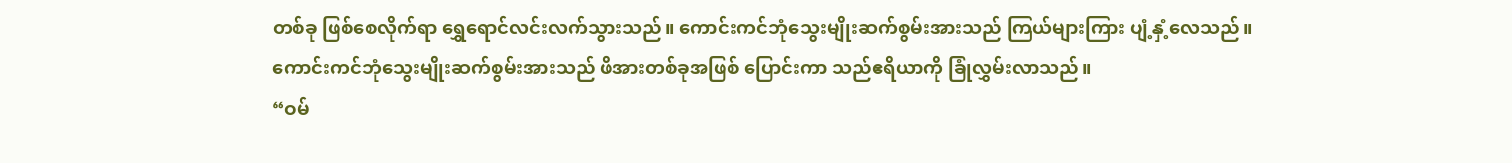တစ်ခု ဖြစ်စေလိုက်ရာ ရွှေရောင်လင်းလက်သွားသည်။ ကောင်းကင်ဘုံသွေးမျိုးဆက်စွမ်းအားသည် ကြယ်များကြား ပျံ့နှံ့လေသည်။
ကောင်းကင်ဘုံသွေးမျိုးဆက်စွမ်းအားသည် ဖိအားတစ်ခုအဖြစ် ပြောင်းကာ သည်ဧရိယာကို ခြုံလွှမ်းလာသည်။
“ဝမ်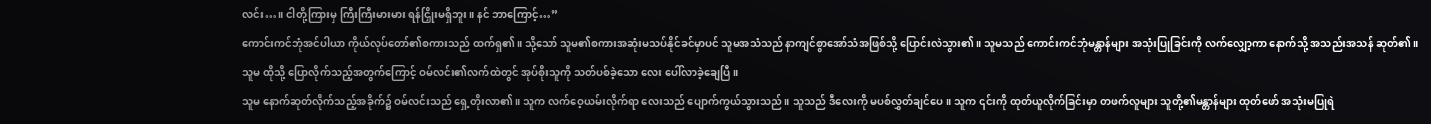လင်း…။ ငါတို့ကြားမှ ကြီးကြီးမားမား ရန်ငြှိုးမရှိဘူး။ နင် ဘာကြောင့်…”
ကောင်းကင်ဘုံအင်ပါယာ ကိုယ်လုပ်တော်၏စကားသည် ထက်ရှ၏။ သို့သော် သူမ၏စကားအဆုံးမသပ်နိုင်ခင်မှာပင် သူမအသံသည် နာကျင်စွာအော်သံအဖြစ်သို့ ပြောင်းလဲသွား၏။ သူမသည် ကောင်းကင်ဘုံမန္တာန်များ အသုံးပြုခြင်းကို လက်လျှော့ကာ နောက်သို့ အသည်းအသန် ဆုတ်၏။
သူမ ထိုသို့ ပြောလိုက်သည့်အတွက်ကြောင့် ဝမ်လင်း၏လက်ထဲတွင် အုပ်စိုးသူကို သတ်ပစ်ခဲ့သော လေး ပေါ်လာခဲ့ချေပြီ။
သူမ နောက်ဆုတ်လိုက်သည့်အခိုက်၌ ဝမ်လင်းသည် ရှေ့တိုးလာ၏။ သူက လက်ဝေ့ယမ်းလိုက်ရာ လေးသည် ပျောက်ကွယ်သွားသည်။ သူသည် ဒီလေးကို မပစ်လွှတ်ချင်ပေ။ သူက ၎င်းကို ထုတ်ယူလိုက်ခြင်းမှာ တဖက်လူများ သူတို့၏မန္တာန်များ ထုတ်ဖော် အသုံးမပြုရဲ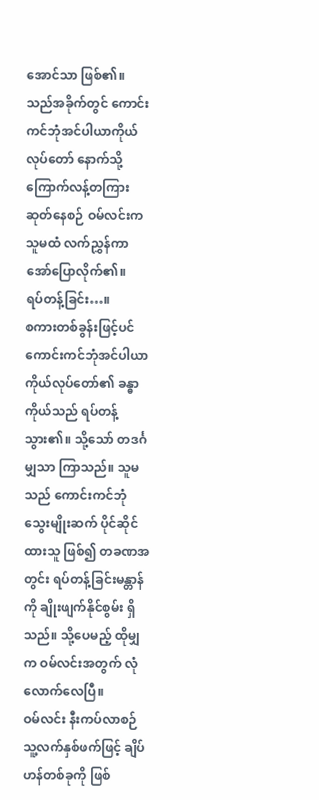အောင်သာ ဖြစ်၏။
သည်အခိုက်တွင် ကောင်းကင်ဘုံအင်ပါယာကိုယ်လုပ်တော် နောက်သို့ ကြောက်လန့်တကြား ဆုတ်နေစဉ် ဝမ်လင်းက သူမထံ လက်ညွှန်ကာ အော်ပြောလိုက်၏။
ရပ်တန့်ခြင်း…။
စကားတစ်ခွန်းဖြင့်ပင် ကောင်းကင်ဘုံအင်ပါယာကိုယ်လုပ်တော်၏ ခန္ဓာကိုယ်သည် ရပ်တန့်သွား၏။ သို့သော် တဒင်္ဂမျှသာ ကြာသည်။ သူမသည် ကောင်းကင်ဘုံသွေးမျိုးဆက် ပိုင်ဆိုင်ထားသူ ဖြစ်၍ တခဏအတွင်း ရပ်တန့်ခြင်းမန္တာန်ကို ချိုးဖျက်နိုင်စွမ်း ရှိသည်။ သို့ပေမည့် ထိုမျှက ဝမ်လင်းအတွက် လုံလောက်လေပြီ။
ဝမ်လင်း နီးကပ်လာစဉ် သူ့လက်နှစ်ဖက်ဖြင့် ချိပ်ဟန်တစ်ခုကို ဖြစ်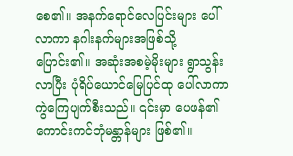စေ၏။ အနက်ရောင်လေပြင်းများ ပေါ်လာကာ နဂါးနက်များအဖြစ်သို့ ပြောင်း၏။ အဆုံးအစမဲ့မိုးများ ရွာသွန်းလာပြီး ပုံရိပ်ယောင်မြေပြင်ထု ပေါ်လာကာ ကွဲကြေပျက်စီးသည်။ ၎င်းမှာ ပေဖန်၏ ကောင်းကင်ဘုံမန္တာန်များ ဖြစ်၏။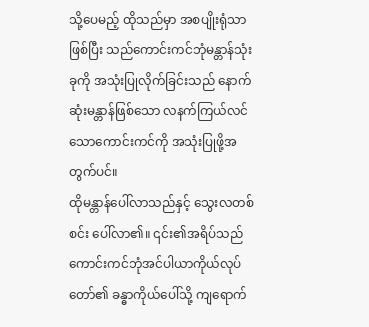သို့ပေမည့် ထိုသည်မှာ အစပျိုးရုံသာ ဖြစ်ပြီး သည်ကောင်းကင်ဘုံမန္တာန်သုံးခုကို အသုံးပြုလိုက်ခြင်းသည် နောက်ဆုံးမန္တာန်ဖြစ်သော လနက်ကြယ်လင်သောကောင်းကင်ကို အသုံးပြုဖို့အတွက်ပင်။
ထိုမန္တာန်ပေါ်လာသည်နှင့် သွေးလတစ်စင်း ပေါ်လာ၏။ ၎င်း၏အရိပ်သည် ကောင်းကင်ဘုံအင်ပါယာကိုယ်လုပ်တော်၏ ခန္ဓာကိုယ်ပေါ်သို့ ကျရောက်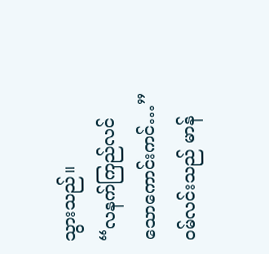သွားသည်။
“လနက်ကြည်လင်သောကောင်းကင်…” ဝမ်လင်းသည် မာန်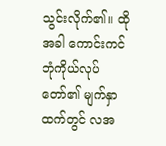သွင်းလိုက်၏။ ထိုအခါ ကောင်းကင်ဘုံကိုယ်လုပ်တော်၏ မျက်နှာထက်တွင် လအ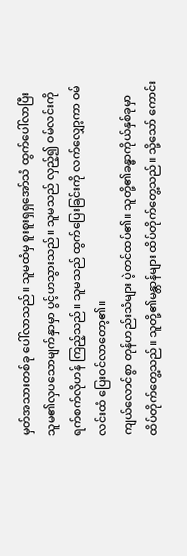မှတ်အသားတစ်ခု ပေါ်လာသည်။ သူမထံမှ စူးစူးရှရှအော်သံ ထွက်ပေါ်လာပြီး သူမ၏လှပသောမျက်နှာမှာ ပွင့်ဟသွားသည်။ သူမသည် လှည့်၍ ဝမ်လင်းကို ရက်စက်လိုဟန် ကြည့်သည်။ သူမသည် ထွက်ပြေးခြင်းကို လက်လျှော့ကာ ဝမ်လင်းထံ ပြေးဝင်လာတော့၏။
ကျယ်လောင်စွာ တုန်ဟည်းသံများ ပဲ့တင်ထပ်၏။ သူတို့၏ခန္ဓာကိုယ်နှစ်ခုမှာ ထိပ်တိုက်တွေ့သည်။ သူတို့၏မန္တာန်များ ထိပ်တိုက်တွေ့သည်။ သို့သော် ကောင်း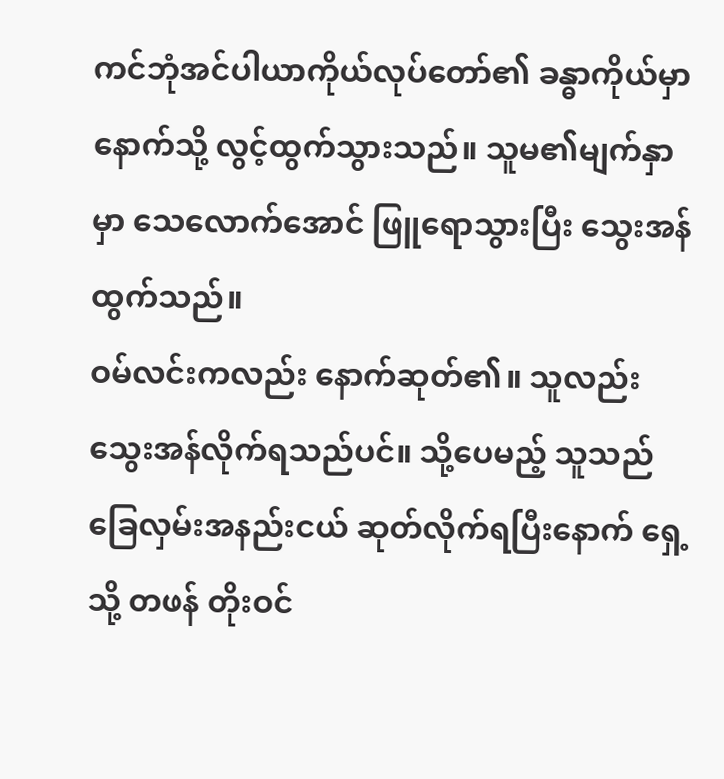ကင်ဘုံအင်ပါယာကိုယ်လုပ်တော်၏ ခန္ဓာကိုယ်မှာ နောက်သို့ လွင့်ထွက်သွားသည်။ သူမ၏မျက်နှာမှာ သေလောက်အောင် ဖြူရောသွားပြီး သွေးအန်ထွက်သည်။
ဝမ်လင်းကလည်း နောက်ဆုတ်၏။ သူလည်း သွေးအန်လိုက်ရသည်ပင်။ သို့ပေမည့် သူသည် ခြေလှမ်းအနည်းငယ် ဆုတ်လိုက်ရပြီးနောက် ရှေ့သို့ တဖန် တိုးဝင်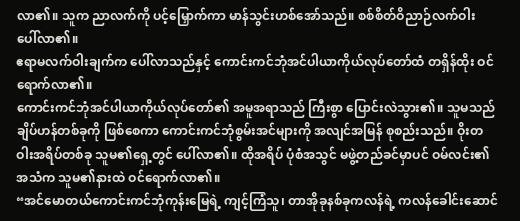လာ၏။ သူက ညာလက်ကို ပင့်မြှောက်ကာ မာန်သွင်းဟစ်အော်သည်။ စစ်စိတ်ဝိညာဉ်လက်ဝါး ပေါ်လာ၏။
ဧရာမလက်ဝါးချက်က ပေါ်လာသည်နှင့် ကောင်းကင်ဘုံအင်ပါယာကိုယ်လုပ်တော်ထံ တရှိန်ထိုး ဝင်ရောက်လာ၏။
ကောင်းကင်ဘုံအင်ပါယာကိုယ်လုပ်တော်၏ အမူအရာသည် ကြီးစွာ ပြောင်းလဲသွား၏။ သူမသည် ချိပ်ဟန်တစ်ခုကို ဖြစ်စေကာ ကောင်းကင်ဘုံစွမ်းအင်များကို အလျင်အမြန် စုစည်းသည်။ ဝိုးတဝါးအရိပ်တစ်ခု သူမ၏ရှေ့တွင် ပေါ်လာ၏။ ထိုအရိပ် ပုံစံအသွင် မဖွဲ့တည်ခင်မှာပင် ဝမ်လင်း၏အသံက သူမ၏နားထဲ ဝင်ရောက်လာ၏။
“အင်မောတယ်ကောင်းကင်ဘုံကုန်းမြေရဲ့ ကျင့်ကြံသူ၊ တာအိုခုနစ်ခုကလန်ရဲ့ ကလန်ခေါင်းဆောင်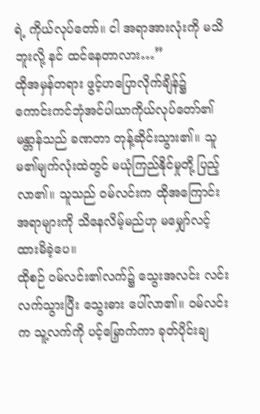ရဲ့ ကိုယ်လုပ်တော်။ ငါ အရာအားလုံးကို မသိဘူးလို့ နင် ထင်နေတာလား…”
ထိုအမှန်တရား ဖွင့်ဟပြောလိုက်ချိန်၌ ကောင်းကင်ဘုံအင်ပါယာကိုယ်လုပ်တော်၏ မန္တာန်သည် ခဏတာ တုန့်ဆိုင်းသွား၏။ သူမ၏မျက်လုံးထဲတွင် မယုံကြည်နိုင်မှုတို့ ပြည့်လာ၏။ သူသည် ဝမ်လင်းက ထိုအကြောင်းအရာများကို သိနေလိမ့်မည်ဟု မမျှော်လင့်ထားမိခဲ့ပေ။
ထိုစဉ် ဝမ်လင်း၏လက်၌ သွေးအလင်း လင်းလက်သွားပြီး သွေးဓား ပေါ်လာ၏။ ဝမ်လင်းက သူ့လက်ကို ပင့်မြှောက်ကာ ခုတ်ပိုင်းချ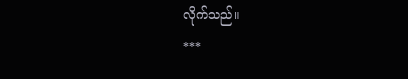လိုက်သည်။
***